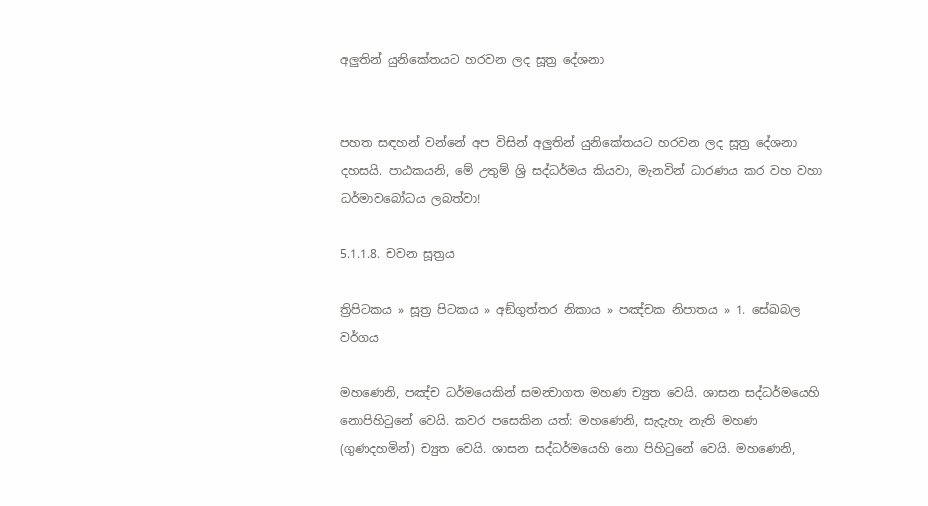අලුතින් යුනිකේතයට හරවන ලද සූත්‍ර දේශනා


පහත සඳහන් වන්නේ අප විසින් අලුතින් යුනිකේතයට හරවන ලද සූත්‍ර දේශනා දහසයි. පාඨකයනි, මේ උතුම් ශ්‍රි සද්ධර්මය කියවා, මැනවින් ධාරණය කර වහ වහා ධර්මාවබෝධය ලබත්වා!

5.1.1.8. චවන සූත්‍රය

ත්‍රිපිටකය » සූත්‍ර පිටකය » අඞ්‌ගුත්‌තර නිකාය » පඤ්චක නිපාතය » 1. සේඛබල වර්ගය

මහණෙනි, පඤ්ච ධර්මයෙකින් සමන්‍වාගත මහණ ච්‍යුත වෙයි. ශාසන සද්ධර්මයෙහි නොපිහිටුනේ වෙයි. කවර පසෙකින යත්: මහණෙනි, සැදැහැ නැති මහණ (ගුණදහමින්) ච්‍යුත වෙයි. ශාසන සද්ධර්මයෙහි නො පිහිටුනේ වෙයි. මහණෙනි,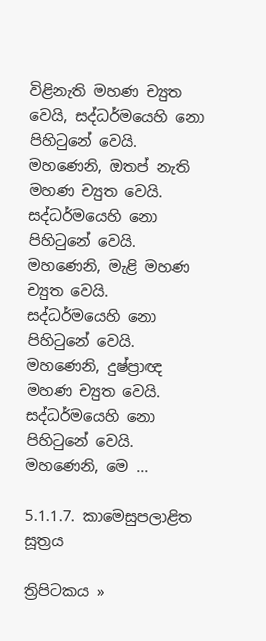විළිනැති මහණ ච්‍යුත වෙයි, සද්ධර්මයෙහි නො පිහිටුනේ වෙයි. මහණෙනි, ඔතප් නැති මහණ ච්‍යුත වෙයි. සද්ධර්මයෙහි නො පිහිටුනේ වෙයි. මහණෙනි, මැළි මහණ ච්‍යුත වෙයි. සද්ධර්මයෙහි නො පිහිටුනේ වෙයි. මහණෙනි, දුෂ්ප්‍රාඥ මහණ ච්‍යුත වෙයි. සද්ධර්මයෙහි නො පිහිටුනේ වෙයි. මහණෙනි, මෙ ...

5.1.1.7. කාමෙසුපලාළිත සූත්‍රය

ත්‍රිපිටකය »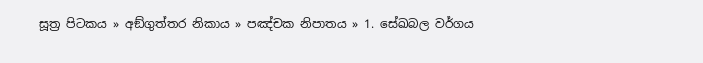සූත්‍ර පිටකය » අඞ්‌ගුත්‌තර නිකාය » පඤ්චක නිපාතය » 1. සේඛබල වර්ගය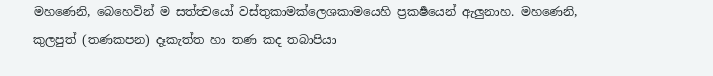මහණෙනි, බෙහෙවින් ම සත්ත්‍වයෝ වස්තුකාමක්ලෙශකාමයෙහි ප්‍රකර්‍ෂයෙන් ඇලුනාහ. මහණෙනි, කුලපුත් (තණකපන) දෑකැත්ත හා තණ කද තබාපියා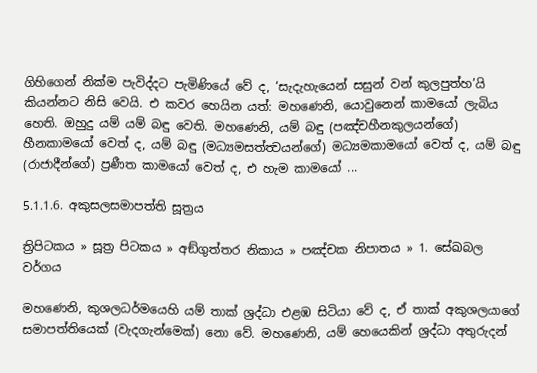ගිහිගෙන් නික්ම පැවිද්දට පැමිණියේ වේ ද, ‘සැදැහැයෙන් සසුන් වන් කුලපුත්හ’යි කියන්නට නිසි වෙයි. එ කවර හෙයින යත්: මහණෙනි, යොවුනෙන් කාමයෝ ලැබිය හෙති. ඔහුදු යම් යම් බඳු වෙති. මහණෙනි, යම් බඳු (පඤ්චහීනකුලයන්ගේ) හීනකාමයෝ වෙත් ද, යම් බඳු (මධ්‍යමසත්ත්‍වයන්ගේ) මධ්‍යමකාමයෝ වෙත් ද, යම් බඳු (රාජාදීන්ගේ) ප්‍රණීත කාමයෝ වෙත් ද, එ හැම කාමයෝ ...

5.1.1.6. අකුසලසමාපත්‌ති සූත්‍රය

ත්‍රිපිටකය » සූත්‍ර පිටකය » අඞ්‌ගුත්‌තර නිකාය » පඤ්චක නිපාතය » 1. සේඛබල වර්ගය

මහණෙනි, කුශලධර්මයෙහි යම් තාක් ශ්‍රද්ධා එළඹ සිටියා වේ ද, ඒ තාක් අකුශලයාගේ සමාපත්තියෙක් (වැදගැන්මෙක්) නො වේ. මහණෙනි, යම් හෙයෙකින් ශ්‍රද්ධා අතුරුදන්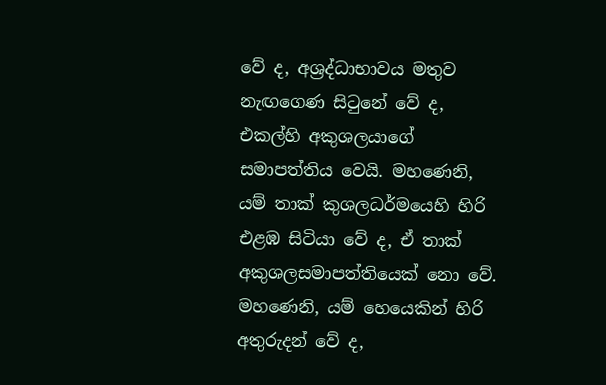වේ ද, අශ්‍රද්ධාභාවය මතුව නැඟගෙණ සිටුනේ වේ ද, එකල්හි අකුශලයාගේ සමාපත්තිය වෙයි. මහණෙනි, යම් තාක් කුශලධර්මයෙහි හිරි එළඹ සිටියා වේ ද, ඒ තාක් අකුශලසමාපත්තියෙක් නො වේ. මහණෙනි, යම් හෙයෙකින් හිරි අතුරුදන් වේ ද,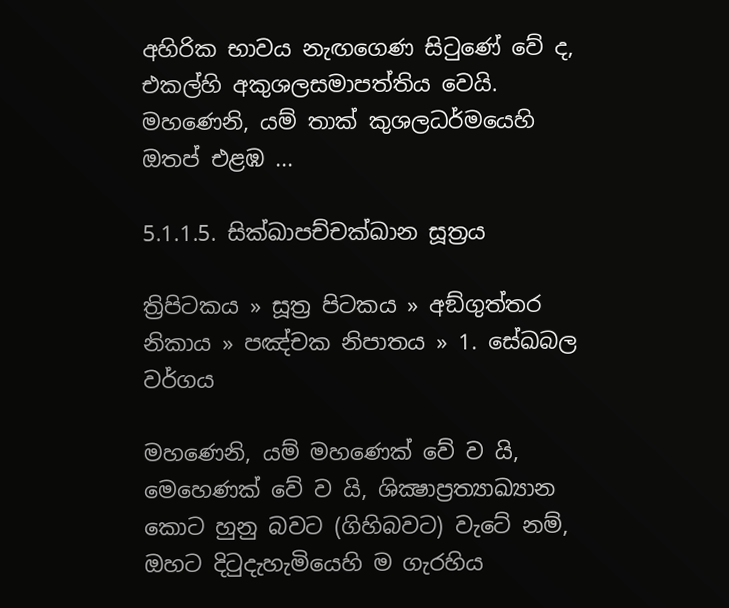අහිරික භාවය නැඟගෙණ සිටුණේ වේ ද, එකල්හි අකුශලසමාපත්තිය වෙයි. මහණෙනි, යම් තාක් කුශලධර්මයෙහි ඔතප් එළඹ ...

5.1.1.5. සික්‌ඛාපච්චක්ඛාන සූත්‍රය

ත්‍රිපිටකය » සූත්‍ර පිටකය » අඞ්‌ගුත්‌තර නිකාය » පඤ්චක නිපාතය » 1. සේඛබල වර්ගය

මහණෙනි, යම් මහණෙක් වේ ව යි, මෙහෙණක් වේ ව යි, ශික්‍ෂාප්‍රත්‍යාඛ්‍යාන කොට හුනු බවට (ගිහිබවට) වැටේ නම්, ඔහට දිටුදැහැමියෙහි ම ගැරහිය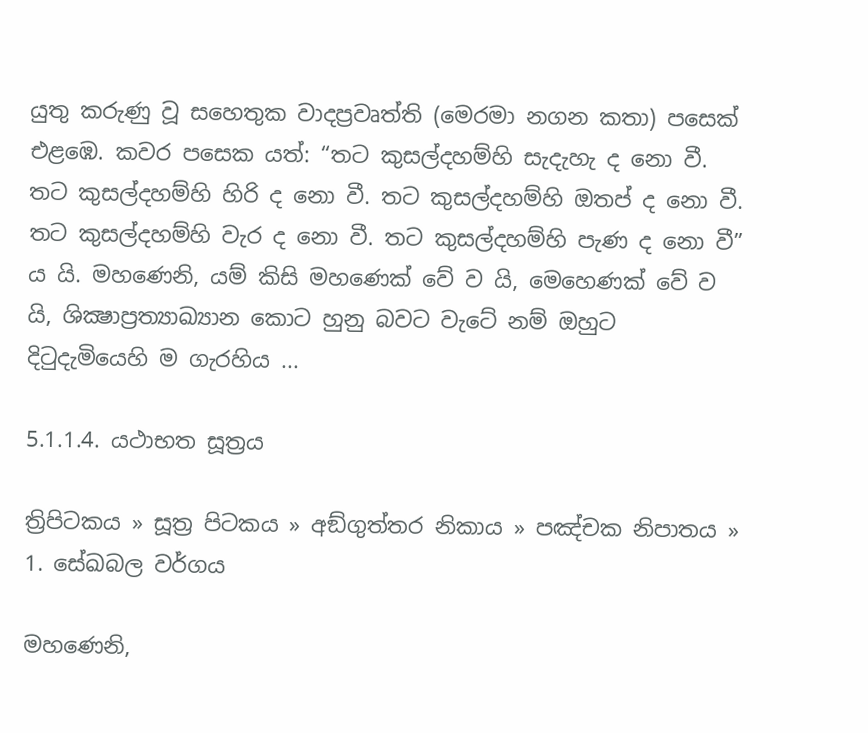යුතු කරුණු වූ සහෙතුක වාදප්‍රවෘත්ති (මෙරමා නගන කතා) පසෙක් එළඹෙ. කවර පසෙක යත්: “තට කුසල්දහම්හි සැදැහැ ද නො වී. තට කුසල්දහම්හි හිරි ද නො වී. තට කුසල්දහම්හි ඔතප් ද නො වී. තට කුසල්දහම්හි වැර ද නො වී. තට කුසල්දහම්හි පැණ ද නො වී” ය යි. මහණෙනි, යම් කිසි මහණෙක් වේ ව යි, මෙහෙණක් වේ ව යි, ශික්‍ෂාප්‍රත්‍යාඛ්‍යාන කොට හුනු බවට වැටේ නම් ඔහුට දිටුදැමියෙහි ම ගැරහිය ...

5.1.1.4. යථාභත සූත්‍රය

ත්‍රිපිටකය » සූත්‍ර පිටකය » අඞ්‌ගුත්‌තර නිකාය » පඤ්චක නිපාතය » 1. සේඛබල වර්ගය

මහණෙනි,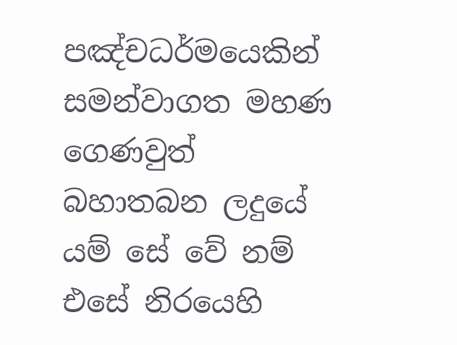පඤ්චධර්මයෙකින් සමන්වාගත මහණ ගෙණවුත් බහාතබන ලදුයේ යම් සේ වේ නම් එසේ නිරයෙහි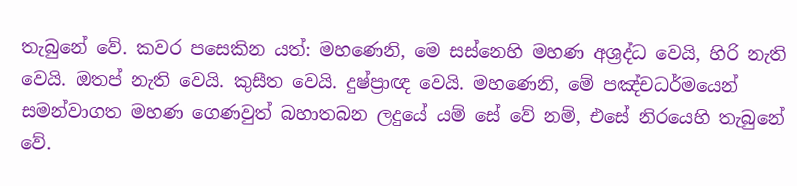තැබුනේ වේ. කවර පසෙකින යත්: මහණෙනි, මෙ සස්නෙහි මහණ අශ්‍රද්ධ වෙයි, හිරි නැති වෙයි. ඔතප් නැති වෙයි. කුසීත වෙයි. දුෂ්ප්‍රාඥ වෙයි. මහණෙනි, මේ පඤ්චධර්මයෙන් සමන්වාගත මහණ ගෙණවුත් බහාතබන ලදුයේ යම් සේ වේ නම්, එසේ නිරයෙහි තැබුනේ වේ.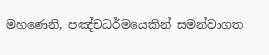මහණෙනි, පඤ්චධර්මයෙකින් සමන්වාගත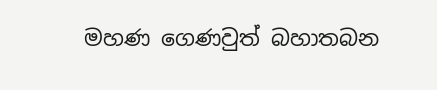මහණ ගෙණවුත් බහාතබන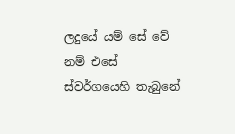ලදුයේ යම් සේ වේ නම් එසේ ස්වර්ගයෙහි තැබුනේ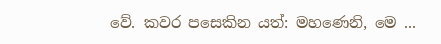වේ. කවර පසෙකින යත්: මහණෙනි, මෙ ...